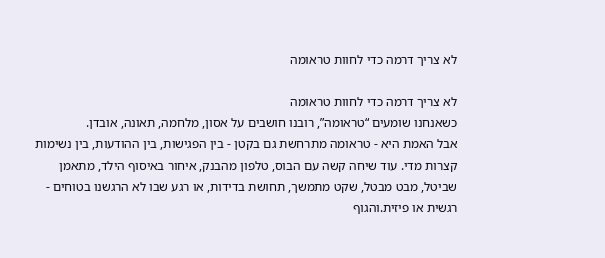לא צריך דרמה כדי לחוות טראומה

לא צריך דרמה כדי לחוות טראומה
כשאנחנו שומעים “טראומה”, רובנו חושבים על אסון, מלחמה, תאונה, אובדן.
אבל האמת היא - טראומה מתרחשת גם בקטן - בין הפגישות, בין ההודעות, בין נשימות קצרות מדי. עוד שיחה קשה עם הבוס, טלפון מהבנק, איחור באיסוף הילד, מתאמן שביטל, מבט מבטל, שקט מתמשך, תחושת בדידות, או רגע שבו לא הרגשנו בטוחים - רגשית או פיזית.והגוף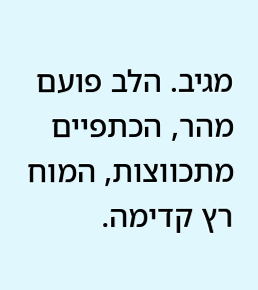מגיב. הלב פועם מהר, הכתפיים מתכווצות, המוח רץ קדימה.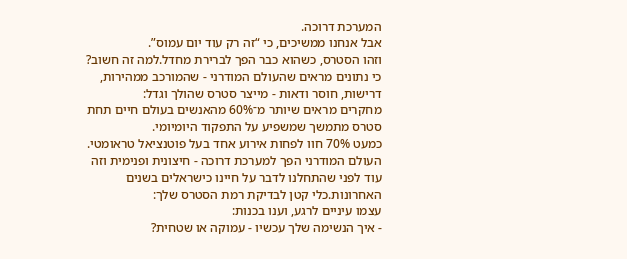המערכת דרוכה.
אבל אנחנו ממשיכים, כי “זה רק עוד יום עמוס”.
וזהו הסטרס, כשהוא כבר הפך לברירת מחדל.למה זה חשוב?
כי נתונים מראים שהעולם המודרני - שהמורכב ממהירות, דרישות, חוסר ודאות - מייצר סטרס שהולך וגדל:
מחקרים מראים שיותר מ־60% מהאנשים בעולם חיים תחת סטרס מתמשך שמשפיע על התפקוד היומיומי.
כמעט 70% חוו לפחות אירוע אחד בעל פוטנציאל טראומטי.
העולם המודרני הפך למערכת דרוכה - חיצונית ופנימית וזה עוד לפני שהתחלנו לדבר על חיינו כישראלים בשנים האחרונות.כלי קטן לבדיקת רמת הסטרס שלך:
עצמו עיניים לרגע, וענו בכנות:
- איך הנשימה שלך עכשיו - עמוקה או שטחית?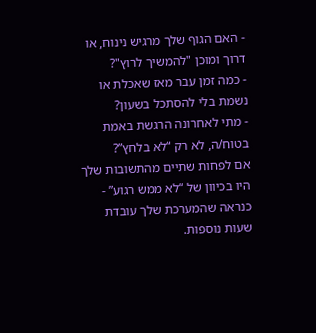- האם הגוף שלך מרגיש נינוח, או דרוך ומוכן "להמשיך לרוץ"?
- כמה זמן עבר מאז שאכלת או נשמת בלי להסתכל בשעון?
- מתי לאחרונה הרגשת באמת בטוח/ה, לא רק “לא בלחץ”?
אם לפחות שתיים מהתשובות שלך היו בכיוון של “לא ממש רגוע” - כנראה שהמערכת שלך עובדת שעות נוספות.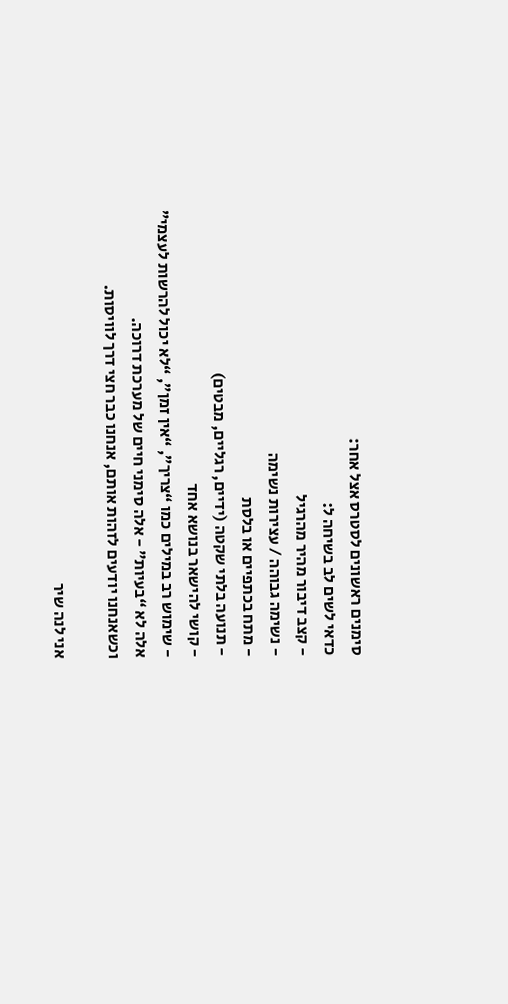סימנים ראשונים לסטרס אצל אחר:
כדאי לשים לב בשיחה ל:
- קצב דיבור מהיר מהרגיל
- נשימה גבוהה / עצירות נשימה
- מתח בכתפיים או בלסת
- תנועה בלתי שקטה (ידיים, רגליים, מבטים)
- קושי להישאר בנושא אחד
- שימוש רב במילים כמו “צריך”, “אין זמן”, “לא יכול להרשות לעצמי”
אלה לא “בעיות” - אלה סימני חיים של מערכת דרוכה.
וכשאנחנו יודעים לזהות אותם, אנחנו כבר חצי דרך לוויסות.

אני לנה שיר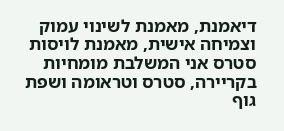דיאמנת, מאמנת לשינוי עמוק וצמיחה אישית, מאמנת לויסות סטרס אני המשלבת מומחיות בקריירה, סטרס וטראומה ושפת גוף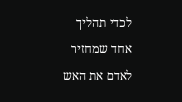לכדי תהליך אחד שמחזיר לאדם את האש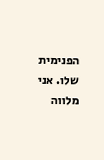הפנימית שלו. אני מלווה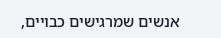אנשים שמרגישים כבויים,